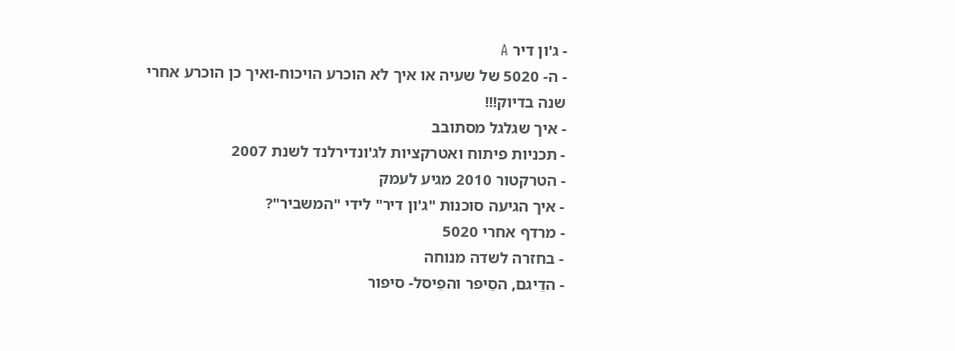- ג'ון דיר A
- ה- 5020 של שעיה או איך לא הוכרע הויכוח-ואיך כן הוכרע אחרי שנה בדיוק!!!
- איך שגלגל מסתובב
- תכניות פיתוח ואטרקציות לג'ונדירלנד לשנת 2007
- הטרקטור 2010 מגיע לעמק
- איך הגיעה סוכנות "ג'ון דיר" לידי "המשביר"?
- מרדף אחרי 5020
- בחזרה לשדה מנוחה
- הדֵיגם, הסֵיפר והפֵיסל- סיפור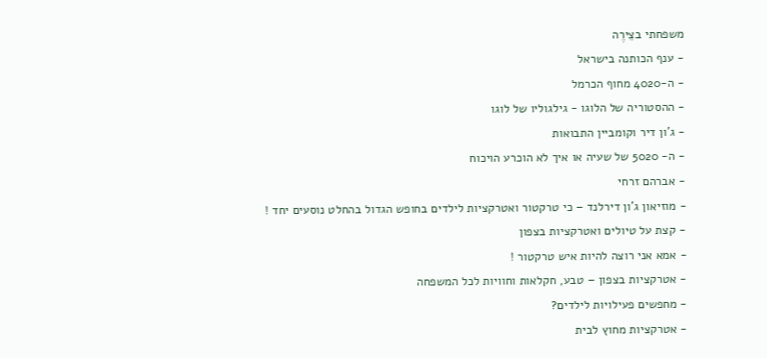משפחתי בצֵירֶה
- ענף הכותנה בישראל
- ה-4020 מחוף הכרמל
- ההסטוריה של הלוגו - גילגוליו של לוגו
- ג'ון דיר וקומביין התבואות
- ה- 5020 של שעיה או איך לא הוכרע הויכוח
- אברהם זרחי
- מוזיאון ג'ון דירלנד – כי טרקטור ואטרקציות לילדים בחופש הגדול בהחלט נוסעים יחד !
- קצת על טיולים ואטרקציות בצפון
- אמא אני רוצה להיות איש טרקטור !
- אטרקציות בצפון – טבע, חקלאות וחוויות לכל המשפחה
- מחפשים פעילויות לילדים?
- אטרקציות מחוץ לבית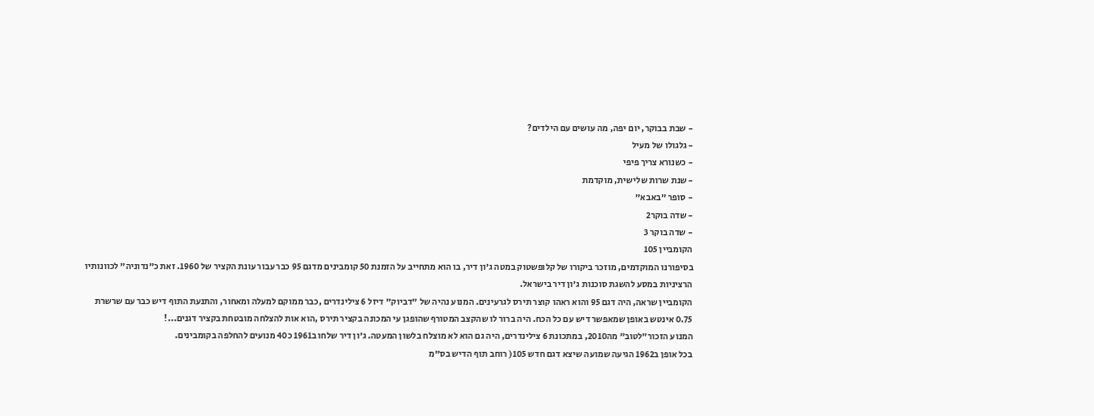- שבת בבוקר, יום יפה, מה עושים עם הילדים?
- גלגולו של מעיל
- כשנורא צריך פיפי
- שנת שרות שלישית, מוקדמת
- סופר "באבא"
- שדה בוקר2
- שדה בוקר 3
הקומביין 105
בסיפורנו המוקדמים, מוזכר ביקורו של קלופשטוק במטה ג'ון דיר, בו הוא מתחייב על הזמנת 50 קומבינים מדגם 95 כבר עבור עונת הקציר של 1960. זאת כ"נדוניה" לכוונותיו הרציניות במסע להשגת סוכנות ג'ון דיר בישראל.
הקומביין שראה, היה דגם 95 והוא ראהו קוצר תירס לגרעינים. המנוע נהיה של "דביוק" דיזל 6 צילינדרים ,כבר ממוקם למעלה ומאחור, והתנעת התוף דיש כבר עם שרשרת 0.75 אינטש באופן שמאפשר דיש עם כל הכח. היה ברור לו שהקצב המטורף שהופגן עי המכונה בקציר תירס ,הוא אות להצלחה מובטחת בקציר דגנים...!
המנוע הזכור"לטוב" מה2010, במתכונת 6 צילינדרים, היה גם הוא לא מוצלח בלשון המעטה. ג'ון דיר שלחו ב1961 כ40 מנועים להחלפה בקומבינים.
בכל אופן ב1962 הגיעה שמועה שיצא דגם חדש 105( רוחב תוף הדיש בס"מ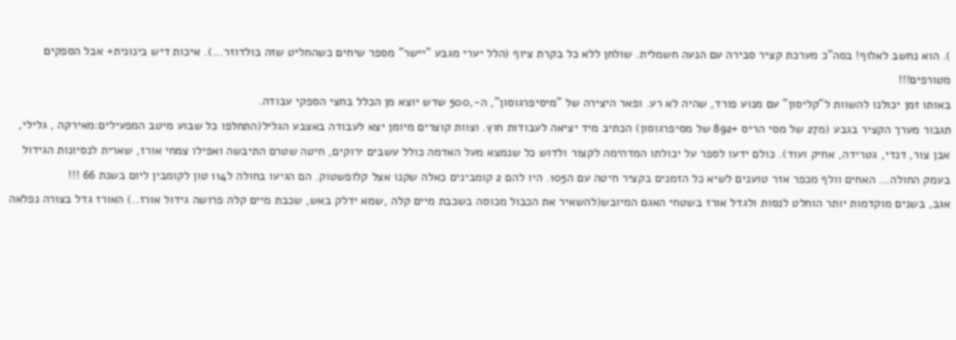). הוא נחשב לאלוף! בסה"כ מערכת קציר סבירה עם הנעה חשמלית. שולחן ללא כל בקרת ציוף (הלל יערי מגבע "יישר" מספר שיחים כשהחליט שזה בולדוזר...). איכות דיש בינונית+ אבל הספקים מטורפים!!!
באותו זמן יכולנו להשוות ל"קליסון" עם מנוע פורד, שהיה לא רע. ופאר היצירה של "מיסיפרגוסון", ה-,500 שדש יוצא מן הכלל בחצי הספקי עבודה.
תגבור מערך הקציר בגבע (מ27 של מסי הריס +892 של מסיפרגוסון) הכתיב מיד יציאה לעבודות חוץ. וצוות קוצרים מיומן יצא לעבודה באצבע הגליל(התחלפו כל שבוע מיטב המפעילים:מאירקה , גלילי, אבן צור, דנדי, גטרידה, אחיק ועוד). כולם ידעו לספר על יכולתו המדהימה לקצור ולדוש כל שנמצא מעל האדמה כולל עשבים ירוקים, חיטה שטרם התיבשה ואפילו צמחי אורז, שארית לנסיונות הגידול בעמק החולה... האחים וולף מכפר אזר טוענים לשיא כל הזמנים בקציר חיטה עם ה105. היו להם 2 קומבינים כאלה שקנו אצל קלופשטוק. הם הגיעו בחולה ל114 טון לקומבין ליום בשנת 66 !!!
אגב, בשנים מוקדמות יותר הוחלט לנסות ולגדל אורז בשטחי האגם המיובש(להשאיר את הכבול מכוסה בשכבת מיים קלה ,שמא ידלק באש, שכבת מיים קלה פרושה גידול אורז..) האורז גדל בצורה נפלאה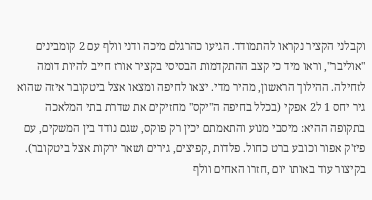וקבלני הקציר נקראו להתמודד. הגיעו כהרגלם מיכה ודני וולף עם 2 קומבינים "אוליבר", וראו מיד כי קצב ההתקדמות הבסיסי בקציר אורז חייב להיות דומה לזחילה. ההילוך הראשון, מהיר מדי. יצאו לחיפה ומצאו אצל ביטקובר איזה שהוא גיר יחס 1 ל2 אפקי (בכלל בחיפה ה"יקס" מחזיקים את שדרת בתי המלאכה בתקופה ההיא: מיסבי מנוע והתאמתם יכין רק פוקס, שגם נודד בין המשקים, עם פיז'ק אפור וכובע ברט כחול. פלדות ,קפיצים, גירים ושאר ירקות אצל ביטקובר).
בקיצור עוד באותו יום ,חזרו האחים וולף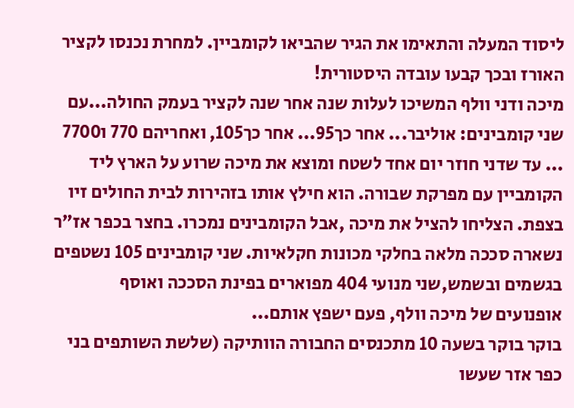ליסוד המעלה והתאימו את הגיר שהביאו לקומביין. למחרת נכנסו לקציר האורז ובכך קבעו עובדה היסטורית!
מיכה ודני וולף המשיכו לעלות שנה אחר שנה לקציר בעמק החולה...עם שני קומבינים: אוליבר... אחר כך95... אחר כך105, ואחריהם 770 ו7700 ... עד שדני חוזר יום אחד לשטח ומוצא את מיכה שרוע על הארץ ליד הקומביין עם מפרקת שבורה. הוא חילץ אותו בזהירות לבית החולים זיו בצפת. הצליחו להציל את מיכה ,אבל הקומבינים נמכרו. בחצר בכפר אז"ר נשארה סככה מלאה בחלקי מכונות חקלאיות. שני קומבינים 105 נשטפים בגשמים ובשמש,שני מנועי 404 מפוארים בפינת הסככה ואוסף אופנועים של מיכה וולף, פעם ישפץ אותם...
בוקר בוקר בשעה 10 מתכנסים החבורה הוותיקה (שלשת השותפים בני כפר אזר שעשו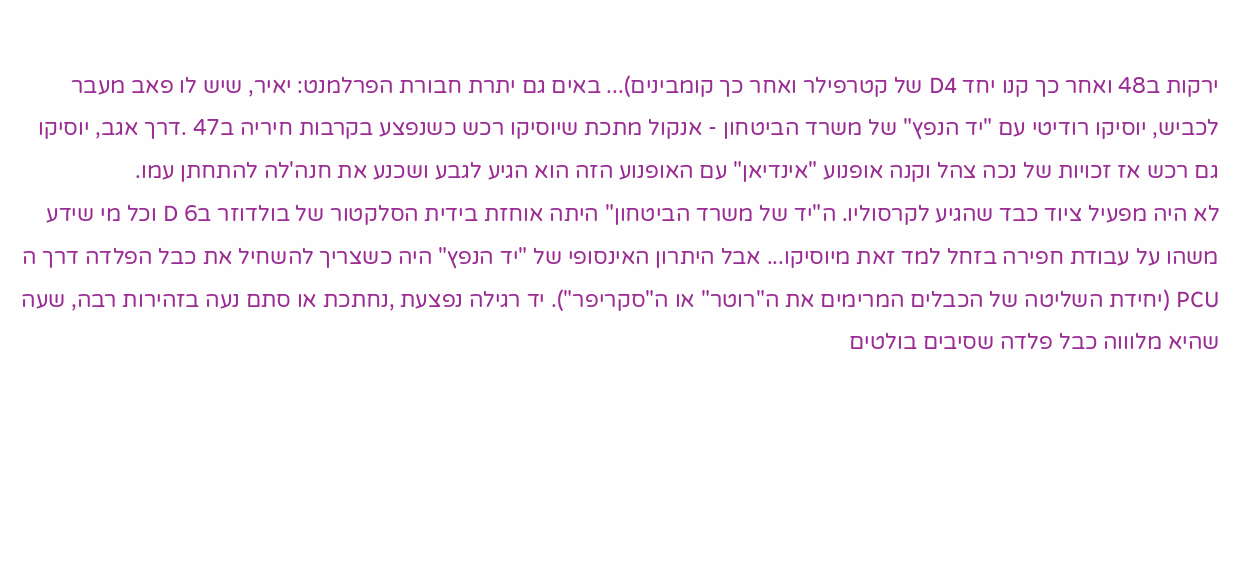ירקות ב48 ואחר כך קנו יחד D4 של קטרפילר ואחר כך קומבינים)... באים גם יתרת חבורת הפרלמנט: יאיר, שיש לו פאב מעבר לכביש, יוסיקו רודיטי עם "יד הנפץ" של משרד הביטחון - אנקול מתכת שיוסיקו רכש כשנפצע בקרבות חיריה ב47 .דרך אגב, יוסיקו גם רכש אז זכויות של נכה צהל וקנה אופנוע "אינדיאן" עם האופנוע הזה הוא הגיע לגבע ושכנע את חנה'לה להתחתן עמו.
לא היה מפעיל ציוד כבד שהגיע לקרסוליו. ה"יד של משרד הביטחון" היתה אוחזת בידית הסלקטור של בולדוזר ב6 D וכל מי שידע משהו על עבודת חפירה בזחל למד זאת מיוסיקו... אבל היתרון האינסופי של "יד הנפץ" היה כשצריך להשחיל את כבל הפלדה דרך ה PCU (יחידת השליטה של הכבלים המרימים את ה"רוטר" או ה"סקריפר"). יד רגילה נפצעת ,נחתכת או סתם נעה בזהירות רבה, שעה שהיא מלוווה כבל פלדה שסיבים בולטים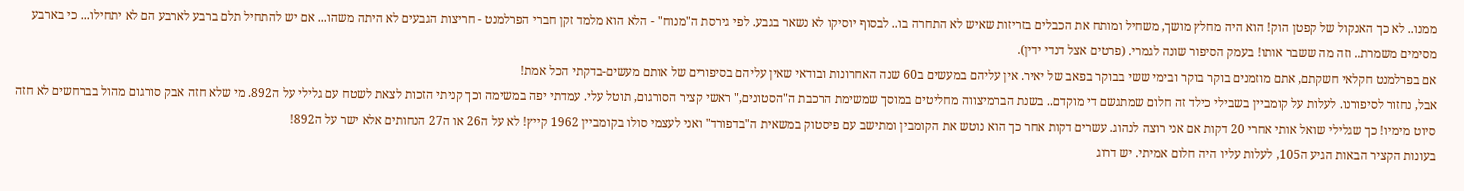ממנו.. לא כך האנקול של קפטן הוק! הוא היה מחלץ מושך, משחיל ומותח את הכבלים בזריזות שאיש לא התחרה בו.. לבסוף יוסיקו לא נשאר בגבע. לפי גירסת ה"מנוח" - הלא הוא מלמד זקן חברי הפרלמנט - חריצות הגבעים לא היתה משהו... אם יש להתחיל תלם ברבע לארבע הם לא יתחילו... כי בארבע מסימים משמרת.. וזה מה ששבר אותו! בעמק הסיפור שונה לגמרי. (פרטים אצל דנדי ידין).
אם בפרלמנט חקלאי חשקתם, אתם מוזמנים בוקר בוקר ובימי ששי בבוקר בפאב של יאיר. אין עליהם במעשים ב60 שנה האחרונות ובודאי שאין עליהם בסיפורים של אותם מעשים-בדקתי הכל אמת!
אבל, נחזור לסיפורנו. לעלות על קומביין בשבילי כילד זה חלום שמתגשם די מוקדם.. בשנת הברמיצווה מחליטים במוסך שמשימת הרכבת ה"הסטונים," ראשי קציר הסורגום, תוטל עלי. עמדתי יפה במשימה וכך קניתי הזכות לצאת לשטח עם גלילי על ה892. מי שלא חזה אבק סורגום מהול בברחשים לא חזה סיוט מימיו! כך שגלילי שואל אותי אחרי 20 דקות אם אני רוצה לנהוג. עשרים דקות אחר כך הוא נוטש את הקומבין ומתישב עם פיסטוק במשאית ה"בדפורד" ואני לעצמי סולו בקומביין 1962 קייץ! לא על ה26 או ה27 הנחותים אלא ישר על ה892!
בעונות הקציר הבאות הגיע ה105, לעלות עליו היה חלום אמיתי. יש דרוג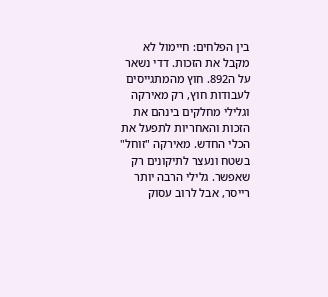בין הפלחים: חיימול לא מקבל את הזכות. דדי נשאר על ה892. חוץ מהמתגייסים לעבודות חוץ, רק מאירקה וגלילי מחלקים בינהם את הזכות והאחריות לתפעל את הכלי החדש. מאירקה "זוחל" בשטח ונעצר לתיקונים רק שאפשר. גלילי הרבה יותר רייסר, אבל לרוב עסוק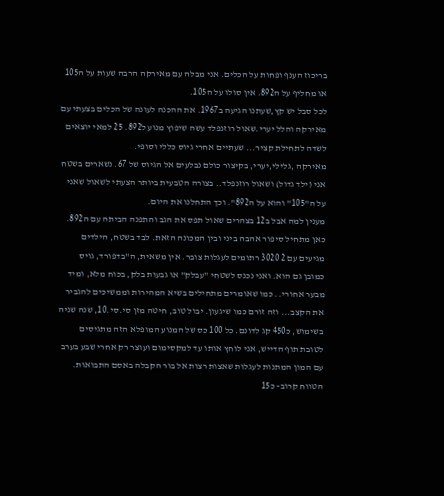בריכוז הענף ופחות על הכלים. אני מבלה עם מאירקה הרבה שעות על ה105 או מחליף על ה892. אין סולו על ה105.
לכל סבל יש קץ,שעתנו הגיעה ב1967. את ההכנה לעונה של הכלים בצעתי עם מאירקה והלל יערי.שאול רוזנפלד עשה שיפוץ מנוע ל892. 25 למאי יוצאים לשדה לתחילת קציר... שעתיים אחרי גיוס כללי וסופי.
מאירקה ,גלילי,יערי, בקיצור כולם נבלעים אל הגיוס של 67. נשארים בשטח אני (ילד גדול) ושאול רוזנפלד.. בצורה הטבעית ביותר הצעתי לשאול שאני על ה"105" והוא על ה892". וכך התחלנו את היום.
מענין למה אבל ב12 בצהרים שאול תפס את הגב והתפנה הביתה עם ה892. כאן מתחיל סיפור אהבה ביני ובין המכונה הזאת. לבד בשטח, הילדים מגיעים עם 2 3020 רתומים לעגלות צובר. אין משאית, ה"בדפורד, גויס כמובן גם הוא. ואני נכנס לשטחי "עבלק" או גבעות בלק, בכוח מלא, ומיד מבער אחורי.. כמו שאומרים מתחילים בשיא המהירות וממשיכים להגביר את הקצב... וזה זורם כמו שיגעון. יבול טוב, חיטה מזן סי.סי.10, שנה שניה בשימוש, כ450 קג לדונם. כל 100 כס של המנוע המופלא הזה מתגיסים לטובת תוף הדייש, אני לוחץ אותו עד למקסימום ועוצר רק אחרי שבע בערב עם המון המתנות לעגלות שאצות רצות אל בור הקבלה באסם התבואות. הטווח קרוב- כ15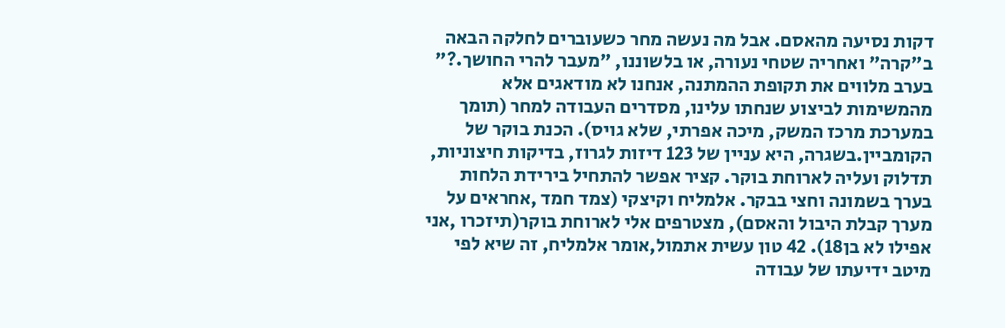דקות נסיעה מהאסם. אבל מה נעשה מחר כשעוברים לחלקה הבאה ב"קרה" ואחריה שטחי נעורה, או בלשוננו, "מעבר להרי החושך.?"
בערב מלווים את תקופת ההמתנה, אנחנו לא מודאגים אלא מהמשימות לביצוע שנחתו עלינו, מסדרים העבודה למחר (תומך במערכת מרכז המשק, מיכה אפרתי, שלא גויס). הכנת בוקר של הקומביין.בשגרה, היא עניין של 123 דיזות לגרוז, בדיקות חיצוניות, תדלוק ועליה לארוחת בוקר. קציר אפשר להתחיל בירידת הלחות בערך בשמונה וחצי בבקר. אלמליח וקיצקי (צמד חמד ,אחראים על מערך קבלת היבול והאסם), מצטרפים אלי לארוחת בוקר(תיזכרו ,אני אפילו לא בן18). 42 טון עשית אתמול,אומר אלמליח, זה שיא לפי מיטב ידיעתו של עבודה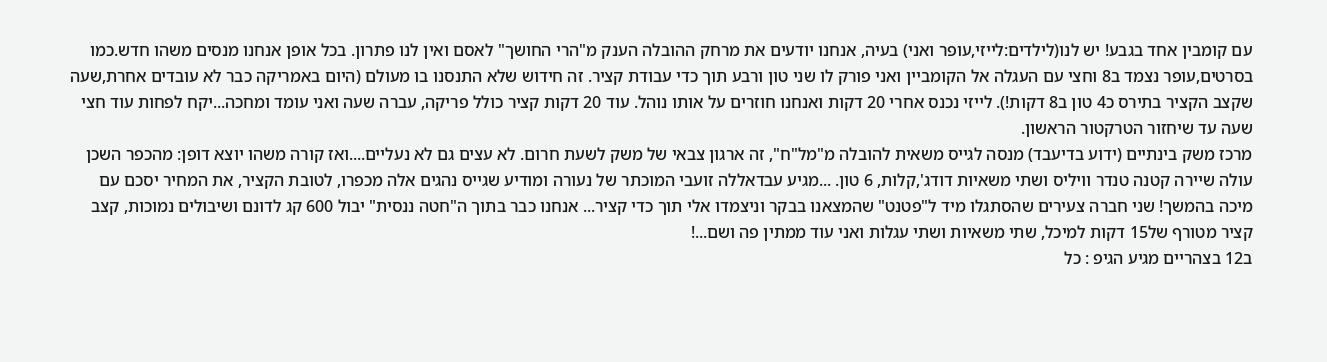עם קומבין אחד בגבע! יש לנו(לילדים:לייזי,עופר ואני) בעיה, אנחנו יודעים את מרחק ההובלה הענק מ"הרי החושך" לאסם ואין לנו פתרון. בכל אופן אנחנו מנסים משהו חדש.כמו בסרטים,עופר נצמד ב8 וחצי עם העגלה אל הקומביין ואני פורק לו שני טון ורבע תוך כדי עבודת קציר. זה חידוש שלא התנסנו בו מעולם (היום באמריקה כבר לא עובדים אחרת,שעה שקצב הקציר בתירס כ4 טון ב8 דקות!). לייזי נכנס אחרי 20 דקות ואנחנו חוזרים על אותו נוהל. עוד 20 דקות קציר כולל פריקה, עברה שעה ואני עומד ומחכה...יקח לפחות עוד חצי שעה עד שיחזור הטרקטור הראשון.
מרכז משק בינתיים (ידוע בדיעבד) מנסה לגייס משאית להובלה מ"מל"ח", זה ארגון צבאי של משק לשעת חרום. לא עצים גם לא נעליים....ואז קורה משהו יוצא דופן: מהכפר השכן עולה שיירה קטנה טנדר וויליס ושתי משאיות דודג',קלות, 6 טון. ...מגיע עבדאללה זועבי המוכתר של נעורה ומודיע שגייס נהגים אלה מכפרו, לטובת הקציר, את המחיר יסכם עם מיכה בהמשך! שני חברה צעירים שהסתגלו מיד ל"פטנט" שהמצאנו בבקר וניצמדו אלי תוך כדי קציר... אנחנו כבר בתוך ה"חטה ננסית" יבול 600 קג לדונם ושיבולים נמוכות, קצב קציר מטורף של15 דקות למיכל, שתי משאיות ושתי עגלות ואני עוד ממתין פה ושם...!
ב12 בצהריים מגיע הגיפ : כל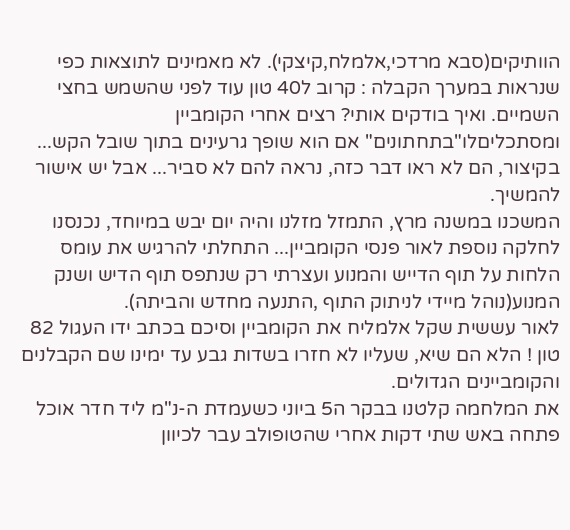הוותיקים(סבא מרדכי,אלמלח,קיצקי). לא מאמינים לתוצאות כפי שנראות במערך הקבלה : קרוב ל40 טון עוד לפני שהשמש בחצי השמיים. ואיך בודקים אותי? רצים אחרי הקומביין ומסתכליםלו"בתחתונים" אם הוא שופך גרעינים בתוך שובל הקש... בקיצור, הם לא ראו דבר כזה, נראה להם לא סביר... אבל יש אישור להמשיך.
המשכנו במשנה מרץ, התמזל מזלנו והיה יום יבש במיוחד, נכנסנו לחלקה נוספת לאור פנסי הקומביין... התחלתי להרגיש את עומס הלחות על תוף הדייש והמנוע ועצרתי רק שנתפס תוף הדיש ושנק המנוע(נוהל מיידי לניתוק התוף ,התנעה מחדש והביתה).
לאור עששית שקל אלמליח את הקומביין וסיכם בכתב ידו העגול 82 טון ! הלא הם שיא, שעליו לא חזרו בשדות גבע עד ימינו שם הקבלנים והקומביינים הגדולים.
את המלחמה קלטנו בבקר ה5 ביוני כשעמדת ה-נ"מ ליד חדר אוכל פתחה באש שתי דקות אחרי שהטופולב עבר לכיוון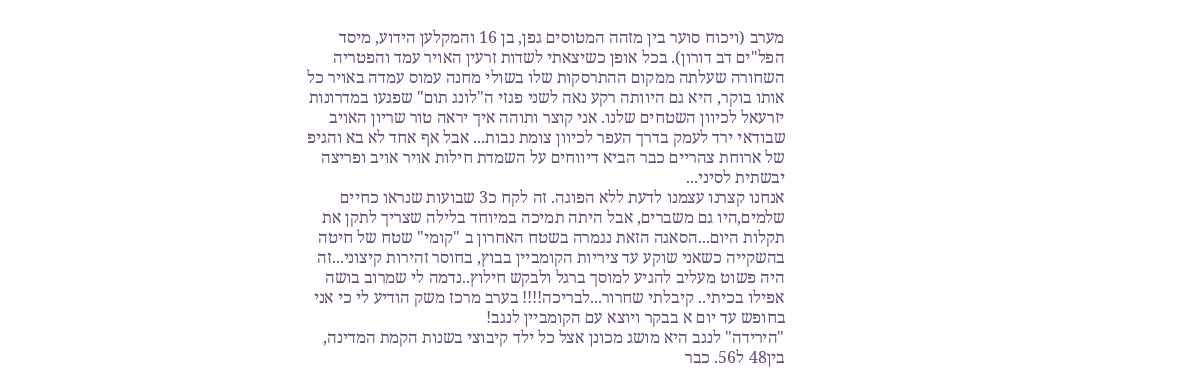מערב (ויכוח סוער בין מזהה המטוסים גפן, בן 16 והמקלען הידוע, מיסד הפל"ים דב דורון). בכל אופן כשיצאתי לשדות זרעין האויר עמד והפטריה השחורה שעלתה ממקום ההתרסקות שלו בשולי מחנה עמוס עמדה באויר כל אותו בוקר, היא גם היוותה רקע נאה לשני פגזי ה"לונג תום" שפגעו במדרונות יזרעאל לכיוון השטחים שלנו. אני קוצר ותוהה איך יראה טור שריון האויב שבודאי ירד לעמק בדרך העפר לכיוון צומת נבות... אבל אף אחד לא בא והגיפ של ארוחת צהריים כבר הביא דיווחים על השמדת חילות אויר אויב ופריצה יבשתית לסיני...
אנחנו קצרנו עצמנו לדעת ללא הפוגה. זה לקח כ3 שבועות שנראו כחיים שלמים,היו גם משברים, אבל היתה תמיכה במיוחד בלילה שצריך לתקן את תקלות היום...הסאגה הזאת נגמרה בשטח האחרון ב "קומי" שטח של חיטה בהשקייה כשאני שוקע עד ציריות הקומביין בבוץ, בחוסר זהירות קיצוני...זה היה פשוט מעליב להגיע למוסך ברגל ולבקש חילוץ..נדמה לי שמרוב בושה אפילו בכיתי.. קיבלתי שחרור...לבריכה!!!! בערב מרכז משק הודיע לי כי אני בחופש עד יום א בבקר ויוצא עם הקומביין לנגב!
"הירידה" לנגב היא מושג מכונן אצל כל ילד קיבוצי בשנות הקמת המדינה, בין48 ל56. כבר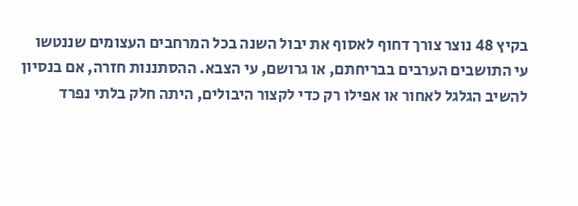בקיץ 48 נוצר צורך דחוף לאסוף את יבול השנה בכל המרחבים העצומים שננטשו עי התושבים הערבים בבריחתם, או גרושם, עי הצבא. ההסתננות חזרה, אם בנסיון להשיב הגלגל לאחור או אפילו רק כדי לקצור היבולים, היתה חלק בלתי נפרד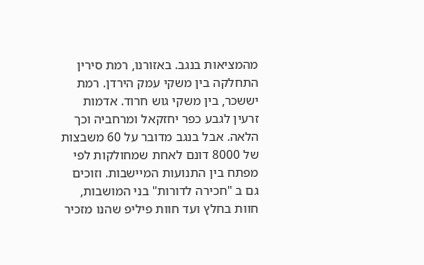מהמציאות בנגב. באזורנו, רמת סירין התחלקה בין משקי עמק הירדן. רמת יששכר, בין משקי גוש חרוד. אדמות זרעין לגבע כפר יחזקאל ומרחביה וכך הלאה. אבל בנגב מדובר על 60 משבצות של 8000 דונם לאחת שמחולקות לפי מפתח בין התנועות המיישבות. וזוכים גם ב "חכירה לדורות" בני המושבות, חוות בחלץ ועד חוות פיליפ שהנו מזכיר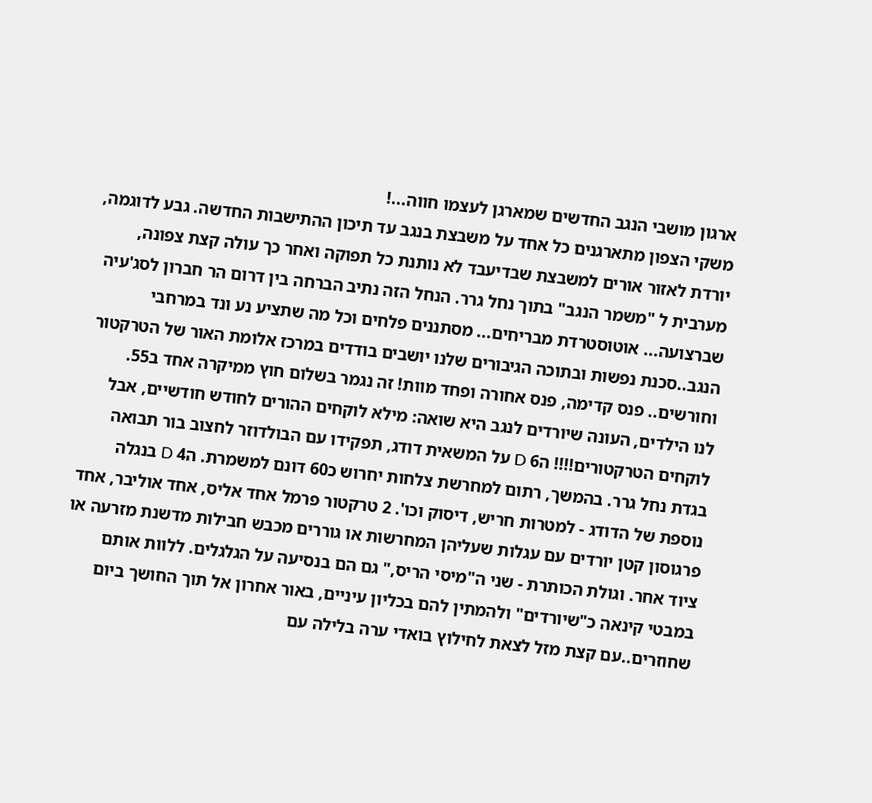ארגון מושבי הנגב החדשים שמארגן לעצמו חווה...!
משקי הצפון מתארגנים כל אחד על משבצת בנגב עד תיכון ההתישבות החדשה. גבע לדוגמה, יורדת לאזור אורים למשבצת שבדיעבד לא נותנת כל תפוקה ואחר כך עולה קצת צפונה, מערבית ל "משמר הנגב" בתוך נחל גרר. הנחל הזה נתיב הברחה בין דרום הר חברון לסג'עיה שברצועה... אוטוסטרדת מבריחים... מסתננים פלחים וכל מה שתציע נע ונד במרחבי הנגב..סכנת נפשות ובתוכה הגיבורים שלנו יושבים בודדים במרכז אלומת האור של הטרקטור וחורשים.. פנס קדימה, פנס אחורה ופחד מוות! זה נגמר בשלום חוץ ממיקרה אחד ב55.
לנו הילדים, העונה שיורדים לנגב היא שואה: מילא לוקחים ההורים לחודש חודשיים, אבל לוקחים הטרקטורים!!!! ה6 D על המשאית דודג, תפקידו עם הבולדוזר לחצוב בור תבואה בגדת נחל גרר. בהמשך, רתום למחרשת צלחות יחרוש כ60 דונם למשמרת. ה4 D בנגלה נוספת של הדודג - למטרות חריש, דיסוק וכו'. 2 טרקטור פרמל אחד אליס, אחד אוליבר, אחד פרגוסון קטן יורדים עם עגלות שעליהן המחרשות או גוררים מכבש חבילות מדשנת מזרעה או ציוד אחר. וגולת הכותרת - שני ה"מיסי הריס," גם הם בנסיעה על הגלגלים. ללוות אותם במבטי קינאה כ"שיורדים" ולהמתין להם בכליון עיניים, באור אחרון אל תוך החושך ביום שחוזרים..עם קצת מזל לצאת לחילוץ בואדי ערה בלילה עם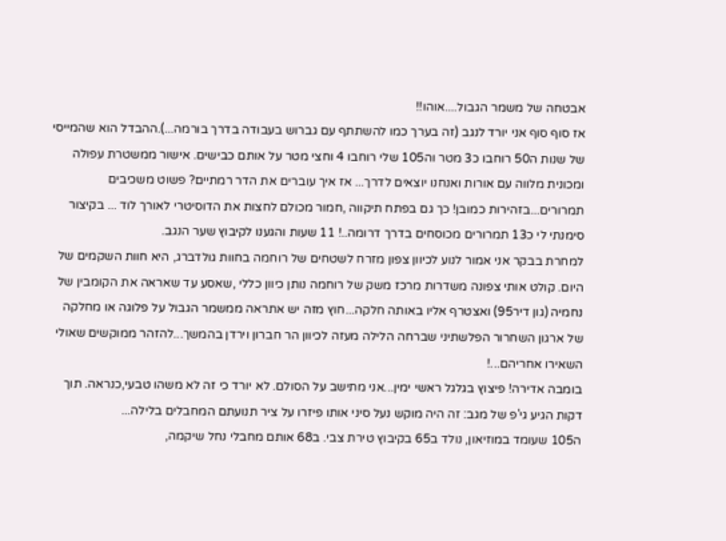אבטחה של משמר הגבול....אוהו!!
אז סוף סוף אני יורד לנגב (זה בערך כמו להשתתף עם גברוש בעבודה בדרך בורמה...).ההבדל הוא שהמייסי של שנות ה50 רוחבו כ3 מטר וה105 שלי רוחבו 4 וחצי מטר על אותם כבישים. אישור ממשטרת עפולה ומכונית מלווה עם אורות ואנחנו יוצאים לדרך... אז איך עוברים את הדר רמתיים? פשוט משכיבים תמרורים...בזהירות כמובן! כך גם בפתח תיקווה ,חמור מכולם לחצות את הדוסיטרי לאורך לוד ... בקיצור סימנתי לי כ13 תמרורים מכוסחים בדרך דרומה..! 11 שעות והגענו לקיבוץ שער הנגב.
למחרת בבקר אני אמור לנוע לכיוון צפון מזרח לשטחים של רוחמה בחוות גולדברג, היא חוות השקמים של היום. קולט אותי צפונה משדרות מרכז משק של רוחמה נותן כיוון כללי ,שאסע עד שאראה את הקומבין של נחמיה (גון דיר95) ואצטרף אליו באותה חלקה...חוץ מזה יש אתראה ממשמר הגבול על פלוגה או מחלקה של ארגון השחרור הפלשתיני שברחה הלילה מעזה לכיוון הר חברון וירדן בהמשך...להזהר ממוקשים שאולי השאירו אחריהם...!
בומבה אדירה! פיצוץ בגלגל ראשי ימין...אני מתישב על הסולם. לא יורד כי זה לא משהו טבעי,כנראה. תוך דקות הגיע גי'פ של מגב: זה היה מוקש נעל סיני אותו פיזרו על ציר תנועתם המחבלים בלילה...
ה105 שעומד במוזיאון, נולד ב65 בקיבוץ טירת צבי. ב68 אותם מחבלי נחל שיקמה,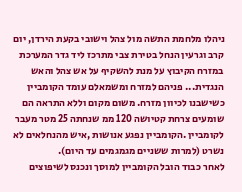ניהלו מלחמת התשה מול צהל וישובי בקעת הירדן, יום קרב וגרעין הנחל בטירת צבי מתרכז ליד גדר המערכת במזרח הקיבוץ על מנת להשקיף על אש צהל והאש הנגדית... פניהם למזרח ומשמאלם עומד הקומביין כשישבנו לכיוון מזרח. משום מקום וללא התראה הם שומעים צרחת קטיושה 120 ממ שנחתה 25 מטר מעבר לקומביין .הקומביין נפגע אנושות ,איש מהנחלאים לא נשרט (למרות ששניים מגמגמים עד היום).
לאחר כבוד הובל הקומביין למוסך ונכנס לשיפוצים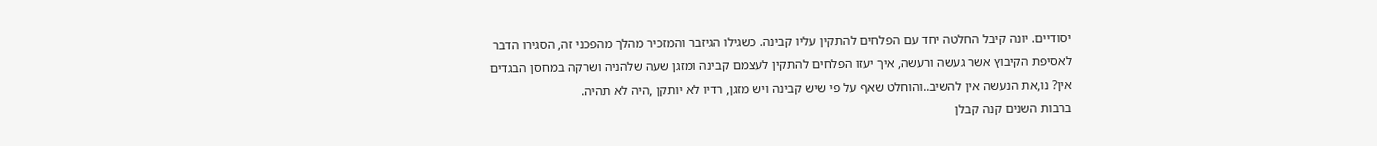יסודיים. יונה קיבל החלטה יחד עם הפלחים להתקין עליו קבינה. כשגילו הגיזבר והמזכיר מהלך מהפכני זה, הסגירו הדבר לאסיפת הקיבוץ אשר געשה ורעשה, איך יעזו הפלחים להתקין לעצמם קבינה ומזגן שעה שלהניה ושרקה במחסן הבגדים אין? נו,את הנעשה אין להשיב..והוחלט שאף על פי שיש קבינה ויש מזגן, רדיו לא יותקן ,היה לא תהיה.
ברבות השנים קנה קבלן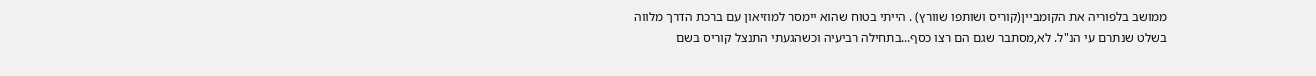ממושב בלפוריה את הקומביין(קוריס ושותפו שוורץ) . הייתי בטוח שהוא יימסר למוזיאון עם ברכת הדרך מלווה בשלט שנתרם עי הנ"ל. לא,מסתבר שגם הם רצו כסף...בתחילה רביעיה וכשהגעתי התנצל קוריס בשם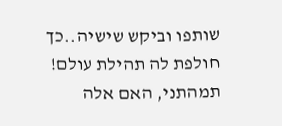שותפו וביקש שישיה..כך חולפת לה תהילת עולם! תמהתני, האם אלה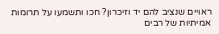ראויים שנציב להם יד וזיכרון? חכו ותשמעו על תרומות אמיתיות של רבים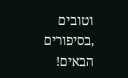וטובים ,בסיפורים הבאים!